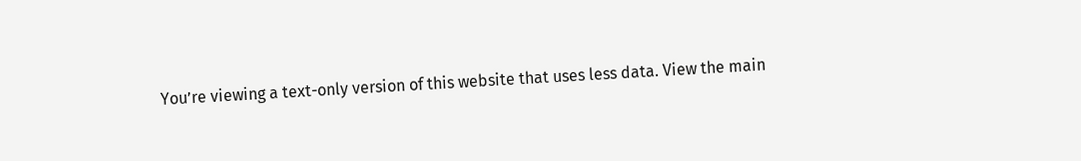You’re viewing a text-only version of this website that uses less data. View the main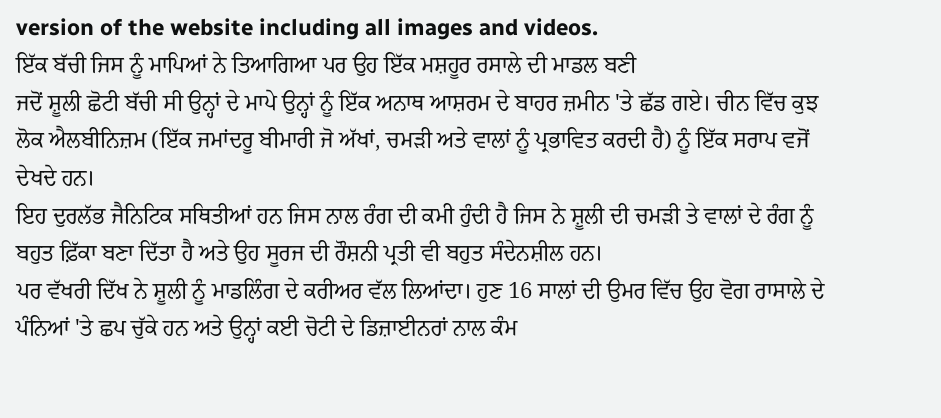version of the website including all images and videos.
ਇੱਕ ਬੱਚੀ ਜਿਸ ਨੂੰ ਮਾਪਿਆਂ ਨੇ ਤਿਆਗਿਆ ਪਰ ਉਹ ਇੱਕ ਮਸ਼ਹੂਰ ਰਸਾਲੇ ਦੀ ਮਾਡਲ ਬਣੀ
ਜਦੋਂ ਸ਼ੂਲੀ ਛੋਟੀ ਬੱਚੀ ਸੀ ਉਨ੍ਹਾਂ ਦੇ ਮਾਪੇ ਉਨ੍ਹਾਂ ਨੂੰ ਇੱਕ ਅਨਾਥ ਆਸ਼ਰਮ ਦੇ ਬਾਹਰ ਜ਼ਮੀਨ 'ਤੇ ਛੱਡ ਗਏ। ਚੀਨ ਵਿੱਚ ਕੁਝ ਲੋਕ ਐਲਬੀਨਿਜ਼ਮ (ਇੱਕ ਜਮਾਂਦਰੂ ਬੀਮਾਰੀ ਜੋ ਅੱਖਾਂ, ਚਮੜੀ ਅਤੇ ਵਾਲਾਂ ਨੂੰ ਪ੍ਰਭਾਵਿਤ ਕਰਦੀ ਹੈ) ਨੂੰ ਇੱਕ ਸਰਾਪ ਵਜੋਂ ਦੇਖਦੇ ਹਨ।
ਇਹ ਦੁਰਲੱਭ ਜੈਨਿਟਿਕ ਸਥਿਤੀਆਂ ਹਨ ਜਿਸ ਨਾਲ ਰੰਗ ਦੀ ਕਮੀ ਹੁੰਦੀ ਹੈ ਜਿਸ ਨੇ ਸ਼ੂਲੀ ਦੀ ਚਮੜੀ ਤੇ ਵਾਲਾਂ ਦੇ ਰੰਗ ਨੂੰ ਬਹੁਤ ਫ਼ਿੱਕਾ ਬਣਾ ਦਿੱਤਾ ਹੈ ਅਤੇ ਉਹ ਸੂਰਜ ਦੀ ਰੌਸ਼ਨੀ ਪ੍ਰਤੀ ਵੀ ਬਹੁਤ ਸੰਦੇਨਸ਼ੀਲ ਹਨ।
ਪਰ ਵੱਖਰੀ ਦਿੱਖ ਨੇ ਸ਼ੂਲੀ ਨੂੰ ਮਾਡਲਿੰਗ ਦੇ ਕਰੀਅਰ ਵੱਲ ਲਿਆਂਦਾ। ਹੁਣ 16 ਸਾਲਾਂ ਦੀ ਉਮਰ ਵਿੱਚ ਉਹ ਵੋਗ ਰਾਸਾਲੇ ਦੇ ਪੰਨਿਆਂ 'ਤੇ ਛਪ ਚੁੱਕੇ ਹਨ ਅਤੇ ਉਨ੍ਹਾਂ ਕਈ ਚੋਟੀ ਦੇ ਡਿਜ਼ਾਈਨਰਾਂ ਨਾਲ ਕੰਮ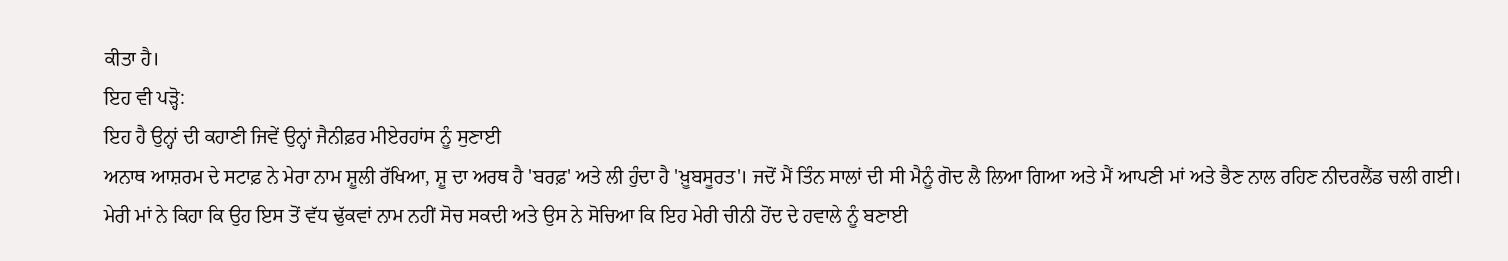ਕੀਤਾ ਹੈ।
ਇਹ ਵੀ ਪੜ੍ਹੋ:
ਇਹ ਹੈ ਉਨ੍ਹਾਂ ਦੀ ਕਹਾਣੀ ਜਿਵੇਂ ਉਨ੍ਹਾਂ ਜੈਨੀਫ਼ਰ ਮੀਏਰਹਾਂਸ ਨੂੰ ਸੁਣਾਈ
ਅਨਾਥ ਆਸ਼ਰਮ ਦੇ ਸਟਾਫ਼ ਨੇ ਮੇਰਾ ਨਾਮ ਸ਼ੂਲੀ ਰੱਖਿਆ, ਸ਼ੂ ਦਾ ਅਰਥ ਹੈ 'ਬਰਫ਼' ਅਤੇ ਲੀ ਹੁੰਦਾ ਹੈ 'ਖ਼ੂਬਸੂਰਤ'। ਜਦੋਂ ਮੈਂ ਤਿੰਨ ਸਾਲਾਂ ਦੀ ਸੀ ਮੈਨੂੰ ਗੋਦ ਲੈ ਲਿਆ ਗਿਆ ਅਤੇ ਮੈਂ ਆਪਣੀ ਮਾਂ ਅਤੇ ਭੈਣ ਨਾਲ ਰਹਿਣ ਨੀਦਰਲੈਂਡ ਚਲੀ ਗਈ।
ਮੇਰੀ ਮਾਂ ਨੇ ਕਿਹਾ ਕਿ ਉਹ ਇਸ ਤੋਂ ਵੱਧ ਢੁੱਕਵਾਂ ਨਾਮ ਨਹੀਂ ਸੋਚ ਸਕਦੀ ਅਤੇ ਉਸ ਨੇ ਸੋਚਿਆ ਕਿ ਇਹ ਮੇਰੀ ਚੀਨੀ ਹੋਂਦ ਦੇ ਹਵਾਲੇ ਨੂੰ ਬਣਾਈ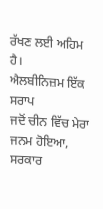ਰੱਖਣ ਲਈ ਅਹਿਮ ਹੈ।
ਐਲਬੀਨਿਜ਼ਮ ਇੱਕ ਸਰਾਪ
ਜਦੋਂ ਚੀਨ ਵਿੱਚ ਮੇਰਾ ਜਨਮ ਹੋਇਆ, ਸਰਕਾਰ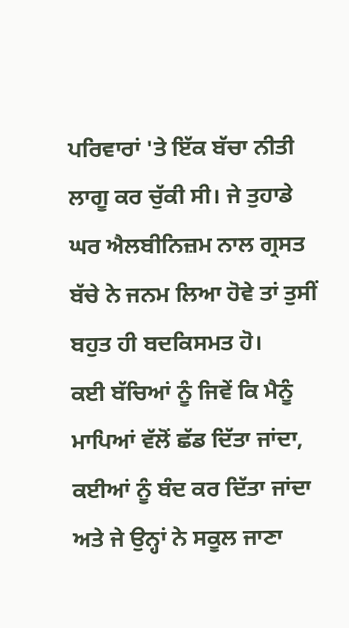ਪਰਿਵਾਰਾਂ 'ਤੇ ਇੱਕ ਬੱਚਾ ਨੀਤੀ ਲਾਗੂ ਕਰ ਚੁੱਕੀ ਸੀ। ਜੇ ਤੁਹਾਡੇ ਘਰ ਐਲਬੀਨਿਜ਼ਮ ਨਾਲ ਗ੍ਰਸਤ ਬੱਚੇ ਨੇ ਜਨਮ ਲਿਆ ਹੋਵੇ ਤਾਂ ਤੁਸੀਂ ਬਹੁਤ ਹੀ ਬਦਕਿਸਮਤ ਹੋ।
ਕਈ ਬੱਚਿਆਂ ਨੂੰ ਜਿਵੇਂ ਕਿ ਮੈਨੂੰ ਮਾਪਿਆਂ ਵੱਲੋਂ ਛੱਡ ਦਿੱਤਾ ਜਾਂਦਾ, ਕਈਆਂ ਨੂੰ ਬੰਦ ਕਰ ਦਿੱਤਾ ਜਾਂਦਾ ਅਤੇ ਜੇ ਉਨ੍ਹਾਂ ਨੇ ਸਕੂਲ ਜਾਣਾ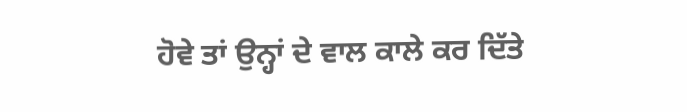ਹੋਵੇ ਤਾਂ ਉਨ੍ਹਾਂ ਦੇ ਵਾਲ ਕਾਲੇ ਕਰ ਦਿੱਤੇ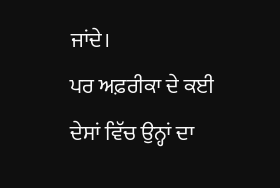ਜਾਂਦੇ।
ਪਰ ਅਫ਼ਰੀਕਾ ਦੇ ਕਈ ਦੇਸਾਂ ਵਿੱਚ ਉਨ੍ਹਾਂ ਦਾ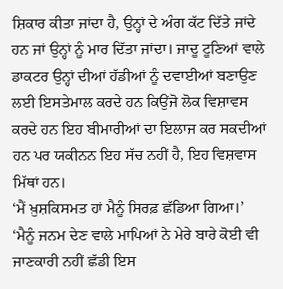ਸ਼ਿਕਾਰ ਕੀਤਾ ਜਾਂਦਾ ਹੈ, ਉਨ੍ਹਾਂ ਦੇ ਅੰਗ ਕੱਟ ਦਿੱਤੇ ਜਾਂਦੇ ਹਨ ਜਾਂ ਉਨ੍ਹਾਂ ਨੂੰ ਮਾਰ ਦਿੱਤਾ ਜਾਂਦਾ। ਜਾਦੂ ਟੂਣਿਆਂ ਵਾਲੇ ਡਾਕਟਰ ਉਨ੍ਹਾਂ ਦੀਆਂ ਹੱਡੀਆਂ ਨੂੰ ਦਵਾਈਆਂ ਬਣਾਉਣ ਲਈ ਇਸਤੇਮਾਲ ਕਰਦੇ ਹਨ ਕਿਉਂਜੋ ਲੋਕ ਵਿਸ਼ਾਵਸ ਕਰਦੇ ਹਨ ਇਹ ਬੀਮਾਰੀਆਂ ਦਾ ਇਲਾਜ ਕਰ ਸਕਦੀਆਂ ਹਨ ਪਰ ਯਕੀਨਨ ਇਹ ਸੱਚ ਨਹੀਂ ਹੈ, ਇਹ ਵਿਸ਼ਵਾਸ ਮਿੱਥਾਂ ਹਨ।
‘ਮੈਂ ਖ਼ੁਸ਼ਕਿਸਮਤ ਹਾਂ ਮੈਨੂੰ ਸਿਰਫ਼ ਛੱਡਿਆ ਗਿਆ।’
‘ਮੈਨੂੰ ਜਨਮ ਦੇਣ ਵਾਲੇ ਮਾਪਿਆਂ ਨੇ ਮੇਰੇ ਬਾਰੇ ਕੋਈ ਵੀ ਜਾਣਕਾਰੀ ਨਹੀਂ ਛੱਡੀ ਇਸ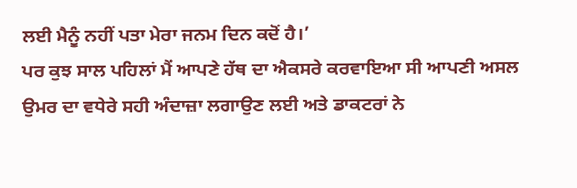ਲਈ ਮੈਨੂੰ ਨਹੀਂ ਪਤਾ ਮੇਰਾ ਜਨਮ ਦਿਨ ਕਦੋਂ ਹੈ।’
ਪਰ ਕੁਝ ਸਾਲ ਪਹਿਲਾਂ ਮੈਂ ਆਪਣੇ ਹੱਥ ਦਾ ਐਕਸਰੇ ਕਰਵਾਇਆ ਸੀ ਆਪਣੀ ਅਸਲ ਉਮਰ ਦਾ ਵਧੇਰੇ ਸਹੀ ਅੰਦਾਜ਼ਾ ਲਗਾਉਣ ਲਈ ਅਤੇ ਡਾਕਟਰਾਂ ਨੇ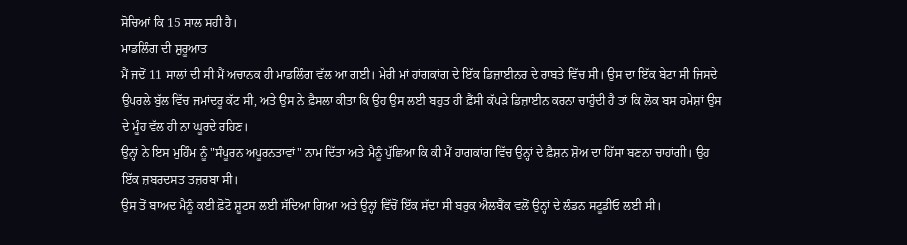ਸੋਚਿਆਂ ਕਿ 15 ਸਾਲ ਸਹੀ ਹੈ।
ਮਾਡਲਿੰਗ ਦੀ ਸ਼ੁਰੂਆਤ
ਮੈਂ ਜਦੋਂ 11 ਸਾਲਾਂ ਦੀ ਸੀ ਮੈਂ ਅਚਾਨਕ ਹੀ ਮਾਡਲਿੰਗ ਵੱਲ ਆ ਗਈ। ਮੇਰੀ ਮਾਂ ਹਾਂਗਕਾਂਗ ਦੇ ਇੱਕ ਡਿਜ਼ਾਈਨਰ ਦੇ ਰਾਬਤੇ ਵਿੱਚ ਸੀ। ਉਸ ਦਾ ਇੱਕ ਬੇਟਾ ਸੀ ਜਿਸਦੇ ਉਪਰਲੇ ਬੁੱਲ ਵਿੱਚ ਜਮਾਂਦਰੂ ਕੱਟ ਸੀ, ਅਤੇ ਉਸ ਨੇ ਫ਼ੈਸਲਾ ਕੀਤਾ ਕਿ ਉਹ ਉਸ ਲਈ ਬਹੁਤ ਹੀ ਫ਼ੈਂਸੀ ਕੱਪੜੇ ਡਿਜ਼ਾਈਨ ਕਰਨਾ ਚਾਹੁੰਦੀ ਹੈ ਤਾਂ ਕਿ ਲੋਕ ਬਸ ਹਮੇਸ਼ਾਂ ਉਸ ਦੇ ਮੂੰਹ ਵੱਲ ਹੀ ਨਾ ਘੂਰਦੇ ਰਹਿਣ।
ਉਨ੍ਹਾਂ ਨੇ ਇਸ ਮੁਹਿੰਮ ਨੂੰ "ਸੰਪੂਰਨ ਅਪੂਰਨਤਾਵਾਂ" ਨਾਮ ਦਿੱਤਾ ਅਤੇ ਮੈਨੂੰ ਪੁੱਛਿਆ ਕਿ ਕੀ ਮੈਂ ਹਾਗਕਾਂਗ ਵਿੱਚ ਉਨ੍ਹਾਂ ਦੇ ਫ਼ੈਸ਼ਨ ਸ਼ੋਅ ਦਾ ਹਿੱਸਾ ਬਣਨਾ ਚਾਹਾਂਗੀ। ਉਹ ਇੱਕ ਜ਼ਬਰਦਸਤ ਤਜ਼ਰਬਾ ਸੀ।
ਉਸ ਤੋਂ ਬਾਅਦ ਮੈਨੂੰ ਕਈ ਫ਼ੋਟੋ ਸ਼ੂਟਸ ਲਈ ਸੱਦਿਆ ਗਿਆ ਅਤੇ ਉਨ੍ਹਾਂ ਵਿੱਚੋਂ ਇੱਕ ਸੱਦਾ ਸੀ ਬਰੁਕ ਐਲਬੈਂਕ ਵਲੋਂ ਉਨ੍ਹਾਂ ਦੇ ਲੰਡਨ ਸਟੂਡੀਓ ਲਈ ਸੀ।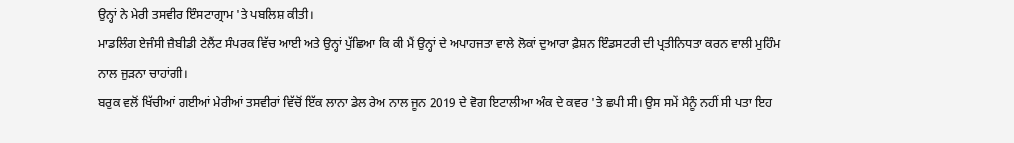ਉਨ੍ਹਾਂ ਨੇ ਮੇਰੀ ਤਸਵੀਰ ਇੰਸਟਾਗ੍ਰਾਮ 'ਤੇ ਪਬਲਿਸ਼ ਕੀਤੀ।
ਮਾਡਲਿੰਗ ਏਜੰਸੀ ਜ਼ੈਬੀਡੀ ਟੇਲੈਂਟ ਸੰਪਰਕ ਵਿੱਚ ਆਈ ਅਤੇ ਉਨ੍ਹਾਂ ਪੁੱਛਿਆ ਕਿ ਕੀ ਮੈਂ ਉਨ੍ਹਾਂ ਦੇ ਅਪਾਹਜਤਾ ਵਾਲੇ ਲੋਕਾਂ ਦੁਆਰਾ ਫ਼ੈਸ਼ਨ ਇੰਡਸਟਰੀ ਦੀ ਪ੍ਰਤੀਨਿਧਤਾ ਕਰਨ ਵਾਲੀ ਮੁਹਿੰਮ ਨਾਲ ਜੁੜਨਾ ਚਾਹਾਂਗੀ।
ਬਰੁਕ ਵਲੋਂ ਖਿੱਚੀਆਂ ਗਈਆਂ ਮੇਰੀਆਂ ਤਸਵੀਰਾਂ ਵਿੱਚੋਂ ਇੱਕ ਲਾਨਾ ਡੇਲ ਰੇਅ ਨਾਲ ਜੂਨ 2019 ਦੇ ਵੋਗ ਇਟਾਲੀਆ ਅੰਕ ਦੇ ਕਵਰ 'ਤੇ ਛਪੀ ਸੀ। ਉਸ ਸਮੇਂ ਮੈਨੂੰ ਨਹੀਂ ਸੀ ਪਤਾ ਇਹ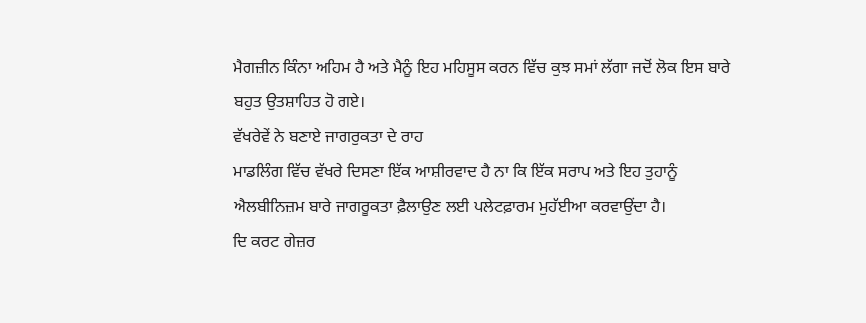ਮੈਗਜ਼ੀਨ ਕਿੰਨਾ ਅਹਿਮ ਹੈ ਅਤੇ ਮੈਨੂੰ ਇਹ ਮਹਿਸੂਸ ਕਰਨ ਵਿੱਚ ਕੁਝ ਸਮਾਂ ਲੱਗਾ ਜਦੋਂ ਲੋਕ ਇਸ ਬਾਰੇ ਬਹੁਤ ਉਤਸ਼ਾਹਿਤ ਹੋ ਗਏ।
ਵੱਖਰੇਵੇਂ ਨੇ ਬਣਾਏ ਜਾਗਰੁਕਤਾ ਦੇ ਰਾਹ
ਮਾਡਲਿੰਗ ਵਿੱਚ ਵੱਖਰੇ ਦਿਸਣਾ ਇੱਕ ਆਸ਼ੀਰਵਾਦ ਹੈ ਨਾ ਕਿ ਇੱਕ ਸਰਾਪ ਅਤੇ ਇਹ ਤੁਹਾਨੂੰ ਐਲਬੀਨਿਜ਼ਮ ਬਾਰੇ ਜਾਗਰੂਕਤਾ ਫ਼ੈਲਾਉਣ ਲਈ ਪਲੇਟਫ਼ਾਰਮ ਮੁਹੱਈਆ ਕਰਵਾਉਂਦਾ ਹੈ।
ਦਿ ਕਰਟ ਗੇਜ਼ਰ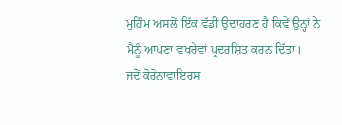ਮੁਹਿੰਮ ਅਸਲੋਂ ਇੱਕ ਵੱਡੀ ਉਦਾਹਰਣ ਹੈ ਕਿਵੇਂ ਉਨ੍ਹਾਂ ਨੇ ਮੈਨੂੰ ਆਪਣਾ ਵਖਰੇਵਾਂ ਪ੍ਰਦਰਸ਼ਿਤ ਕਰਨ ਦਿੱਤਾ।
ਜਦੋਂ ਕੋਰੋਨਾਵਾਇਰਸ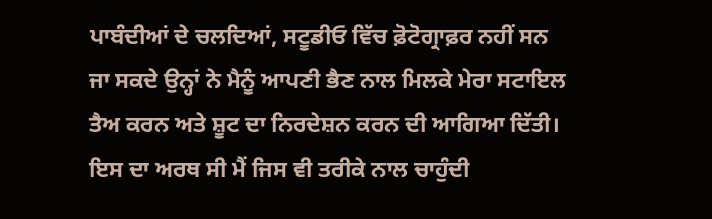ਪਾਬੰਦੀਆਂ ਦੇ ਚਲਦਿਆਂ, ਸਟੂਡੀਓ ਵਿੱਚ ਫ਼ੋਟੋਗ੍ਰਾਫ਼ਰ ਨਹੀਂ ਸਨ ਜਾ ਸਕਦੇ ਉਨ੍ਹਾਂ ਨੇ ਮੈਨੂੰ ਆਪਣੀ ਭੈਣ ਨਾਲ ਮਿਲਕੇ ਮੇਰਾ ਸਟਾਇਲ ਤੈਅ ਕਰਨ ਅਤੇ ਸ਼ੂਟ ਦਾ ਨਿਰਦੇਸ਼ਨ ਕਰਨ ਦੀ ਆਗਿਆ ਦਿੱਤੀ।
ਇਸ ਦਾ ਅਰਥ ਸੀ ਮੈਂ ਜਿਸ ਵੀ ਤਰੀਕੇ ਨਾਲ ਚਾਹੁੰਦੀ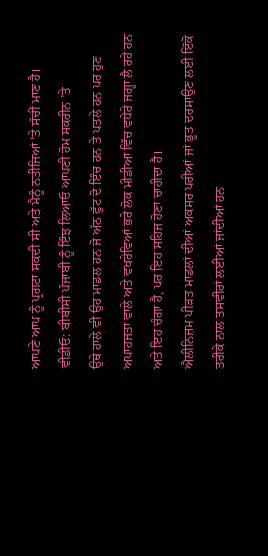ਆਪਣੇ ਆਪ ਨੂੰ ਪ੍ਰਗਟਾ ਸਕਦੀ ਸੀ ਅਤੇ ਮੈਨੂੰ ਨਤੀਜਿਆਂ 'ਤੇ ਸੱਚੀਂ ਮਾਣ ਹੈ।
ਵੀਡੀਓ: ਬੀਬੀਸੀ ਪੰਜਾਬੀ ਨੂੰ ਇੰਝ ਲਿਆਓ ਆਪਣੀ ਹੋਮ ਸਕਰੀਨ ’ਤੇ
ਉਥੇ ਹਾਲੇ ਵੀ ਉਹ ਮਾਡਲ ਹਨ ਜੋ ਅੱਠ ਫੁੱਟ ਦੋ ਇੰਚ ਹਨ ਤੇ ਪਤਲੇ ਹਨ ਪਰ ਹੁਣ ਅਪਾਹਜਤਾ ਵਾਲੇ ਅਤੇ ਵਖਰੇਵਿਆਂ ਭਰੇ ਲੋਕ ਮੀਡੀਆ ਵਿੱਚ ਵਧੇਰੇ ਜਗ੍ਹਾ ਲੈ ਰਹੇ ਹਨ ਅਤੇ ਇਹ ਚੰਗਾ ਹੈ, ਪਰ ਇਹ ਸਹਿਜ ਹੋਣਾ ਚਾਹੀਦਾ ਹੈ।
ਐਲੀਨਿਜ਼ਮ ਪੀੜਤ ਮਾਡਲਾਂ ਦੀਆਂ ਅਕਸਰ ਪਰੀਆਂ ਜਾਂ ਭੂਤ ਦਰਸਾਉਣ ਲਈ ਇੱਕੋ ਤਰੀਕੇ ਨਾਲ ਤਸਵੀਰਾਂ ਲਈਆਂ ਜਾਂਦੀਆਂ ਹਨ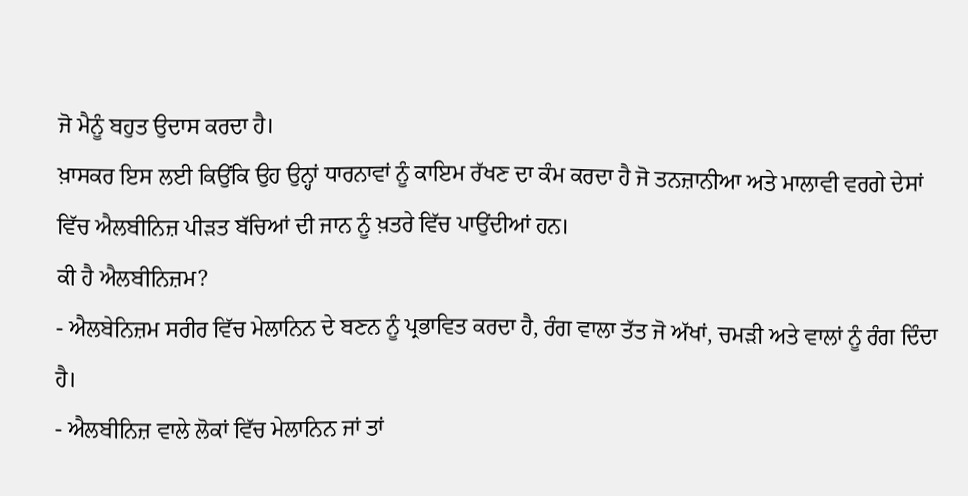ਜੋ ਮੈਨੂੰ ਬਹੁਤ ਉਦਾਸ ਕਰਦਾ ਹੈ।
ਖ਼ਾਸਕਰ ਇਸ ਲਈ ਕਿਉਂਕਿ ਉਹ ਉਨ੍ਹਾਂ ਧਾਰਨਾਵਾਂ ਨੂੰ ਕਾਇਮ ਰੱਖਣ ਦਾ ਕੰਮ ਕਰਦਾ ਹੈ ਜੋ ਤਨਜ਼ਾਨੀਆ ਅਤੇ ਮਾਲਾਵੀ ਵਰਗੇ ਦੇਸਾਂ ਵਿੱਚ ਐਲਬੀਨਿਜ਼ ਪੀੜਤ ਬੱਚਿਆਂ ਦੀ ਜਾਨ ਨੂੰ ਖ਼ਤਰੇ ਵਿੱਚ ਪਾਉਂਦੀਆਂ ਹਨ।
ਕੀ ਹੈ ਐਲਬੀਨਿਜ਼ਮ?
- ਐਲਬੇਨਿਜ਼ਮ ਸਰੀਰ ਵਿੱਚ ਮੇਲਾਨਿਨ ਦੇ ਬਣਨ ਨੂੰ ਪ੍ਰਭਾਵਿਤ ਕਰਦਾ ਹੈ, ਰੰਗ ਵਾਲਾ ਤੱਤ ਜੋ ਅੱਖਾਂ, ਚਮੜੀ ਅਤੇ ਵਾਲਾਂ ਨੂੰ ਰੰਗ ਦਿੰਦਾ ਹੈ।
- ਐਲਬੀਨਿਜ਼ ਵਾਲੇ ਲੋਕਾਂ ਵਿੱਚ ਮੇਲਾਨਿਨ ਜਾਂ ਤਾਂ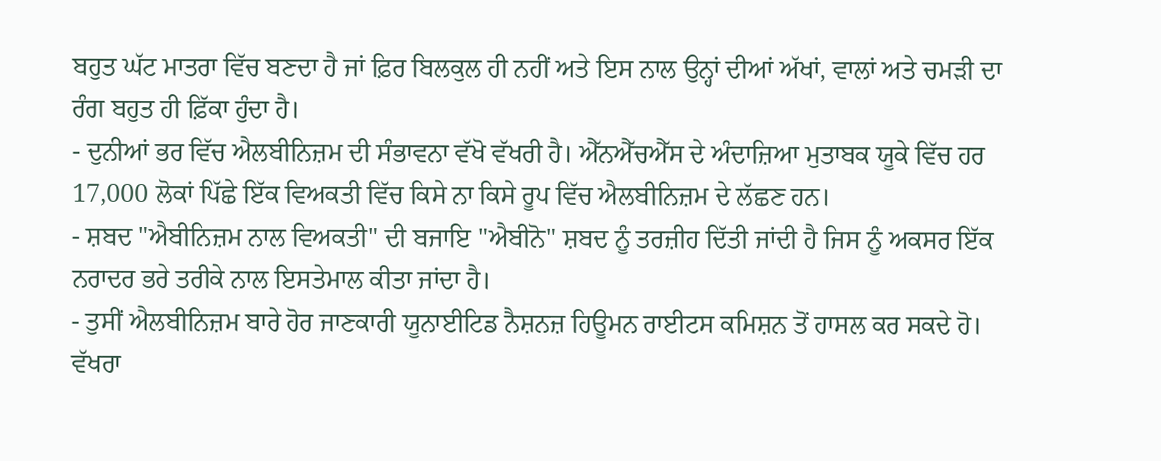ਬਹੁਤ ਘੱਟ ਮਾਤਰਾ ਵਿੱਚ ਬਣਦਾ ਹੈ ਜਾਂ ਫ਼ਿਰ ਬਿਲਕੁਲ ਹੀ ਨਹੀਂ ਅਤੇ ਇਸ ਨਾਲ ਉਨ੍ਹਾਂ ਦੀਆਂ ਅੱਖਾਂ, ਵਾਲਾਂ ਅਤੇ ਚਮੜੀ ਦਾ ਰੰਗ ਬਹੁਤ ਹੀ ਫ਼ਿੱਕਾ ਹੁੰਦਾ ਹੈ।
- ਦੁਨੀਆਂ ਭਰ ਵਿੱਚ ਐਲਬੀਨਿਜ਼ਮ ਦੀ ਸੰਭਾਵਨਾ ਵੱਖੋ ਵੱਖਰੀ ਹੈ। ਐੱਨਐੱਚਐੱਸ ਦੇ ਅੰਦਾਜ਼ਿਆ ਮੁਤਾਬਕ ਯੂਕੇ ਵਿੱਚ ਹਰ 17,000 ਲੋਕਾਂ ਪਿੱਛੇ ਇੱਕ ਵਿਅਕਤੀ ਵਿੱਚ ਕਿਸੇ ਨਾ ਕਿਸੇ ਰੂਪ ਵਿੱਚ ਐਲਬੀਨਿਜ਼ਮ ਦੇ ਲੱਛਣ ਹਨ।
- ਸ਼ਬਦ "ਐਬੀਨਿਜ਼ਮ ਨਾਲ ਵਿਅਕਤੀ" ਦੀ ਬਜਾਇ "ਐਬੀਨੋ" ਸ਼ਬਦ ਨੂੰ ਤਰਜ਼ੀਹ ਦਿੱਤੀ ਜਾਂਦੀ ਹੈ ਜਿਸ ਨੂੰ ਅਕਸਰ ਇੱਕ ਨਰਾਦਰ ਭਰੇ ਤਰੀਕੇ ਨਾਲ ਇਸਤੇਮਾਲ ਕੀਤਾ ਜਾਂਦਾ ਹੈ।
- ਤੁਸੀਂ ਐਲਬੀਨਿਜ਼ਮ ਬਾਰੇ ਹੋਰ ਜਾਣਕਾਰੀ ਯੂਨਾਈਟਿਡ ਨੈਸ਼ਨਜ਼ ਹਿਊਮਨ ਰਾਈਟਸ ਕਮਿਸ਼ਨ ਤੋਂ ਹਾਸਲ ਕਰ ਸਕਦੇ ਹੋ।
ਵੱਖਰਾ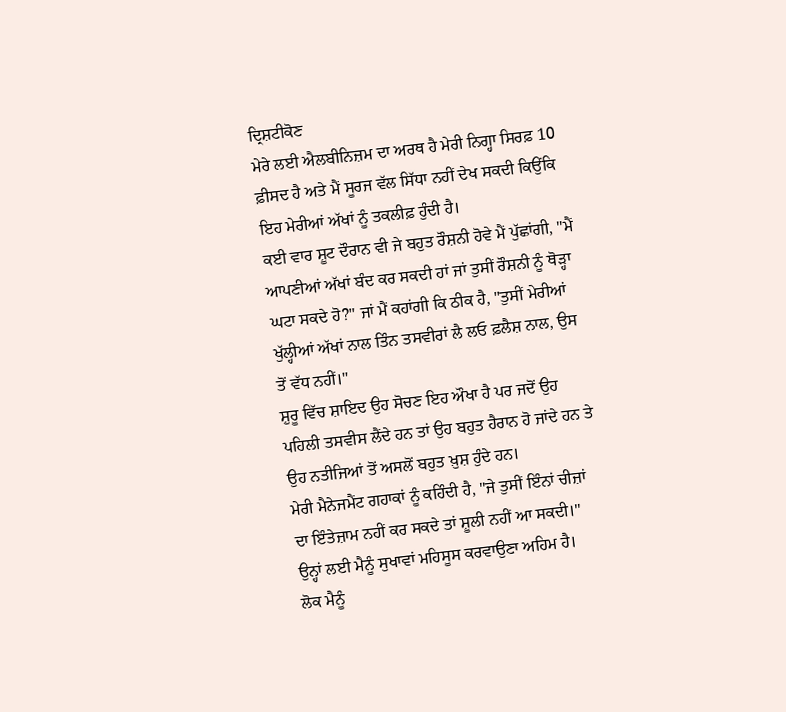ਦ੍ਰਿਸ਼ਟੀਕੋਣ
ਮੇਰੇ ਲਈ ਐਲਬੀਨਿਜ਼ਮ ਦਾ ਅਰਥ ਹੈ ਮੇਰੀ ਨਿਗ੍ਹਾ ਸਿਰਫ਼ 10 ਫ਼ੀਸਦ ਹੈ ਅਤੇ ਮੈਂ ਸੂਰਜ ਵੱਲ ਸਿੱਧਾ ਨਹੀਂ ਦੇਖ ਸਕਦੀ ਕਿਉਂਕਿ ਇਹ ਮੇਰੀਆਂ ਅੱਖਾਂ ਨੂੰ ਤਕਲੀਫ਼ ਹੁੰਦੀ ਹੈ।
ਕਈ ਵਾਰ ਸ਼ੂਟ ਦੌਰਾਨ ਵੀ ਜੇ ਬਹੁਤ ਰੌਸ਼ਨੀ ਹੋਵੇ ਮੈਂ ਪੁੱਛਾਂਗੀ, "ਮੈਂ ਆਪਣੀਆਂ ਅੱਖਾਂ ਬੰਦ ਕਰ ਸਕਦੀ ਹਾਂ ਜਾਂ ਤੁਸੀਂ ਰੌਸ਼ਨੀ ਨੂੰ ਥੋੜ੍ਹਾ ਘਟਾ ਸਕਦੇ ਹੋ?" ਜਾਂ ਮੈਂ ਕਹਾਂਗੀ ਕਿ ਠੀਕ ਹੈ, "ਤੁਸੀਂ ਮੇਰੀਆਂ ਖੁੱਲ੍ਹੀਆਂ ਅੱਖਾਂ ਨਾਲ ਤਿੰਨ ਤਸਵੀਰਾਂ ਲੈ ਲਓ ਫ਼ਲੈਸ਼ ਨਾਲ, ਉਸ ਤੋਂ ਵੱਧ ਨਹੀਂ।"
ਸ਼ੁਰੂ ਵਿੱਚ ਸ਼ਾਇਦ ਉਹ ਸੋਚਣ ਇਹ ਔਖਾ ਹੈ ਪਰ ਜਦੋਂ ਉਹ ਪਹਿਲੀ ਤਸਵੀਸ ਲੈਂਦੇ ਹਨ ਤਾਂ ਉਹ ਬਹੁਤ ਹੈਰਾਨ ਹੋ ਜਾਂਦੇ ਹਨ ਤੇ ਉਹ ਨਤੀਜਿਆਂ ਤੋਂ ਅਸਲੋਂ ਬਹੁਤ ਖ਼ੁਸ਼ ਹੁੰਦੇ ਹਨ।
ਮੇਰੀ ਮੈਨੇਜਮੈਂਟ ਗਹਾਕਾਂ ਨੂੰ ਕਹਿੰਦੀ ਹੈ, "ਜੇ ਤੁਸੀਂ ਇੰਨਾਂ ਚੀਜ਼ਾਂ ਦਾ ਇੰਤੇਜ਼ਾਮ ਨਹੀਂ ਕਰ ਸਕਦੇ ਤਾਂ ਸ਼ੂਲੀ ਨਹੀਂ ਆ ਸਕਦੀ।" ਉਨ੍ਹਾਂ ਲਈ ਮੈਨੂੰ ਸੁਖਾਵਾਂ ਮਹਿਸੂਸ ਕਰਵਾਉਣਾ ਅਹਿਮ ਹੈ।
ਲੋਕ ਮੈਨੂੰ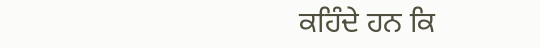ਕਹਿੰਦੇ ਹਨ ਕਿ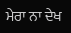ਮੇਰਾ ਨਾ ਦੇਖ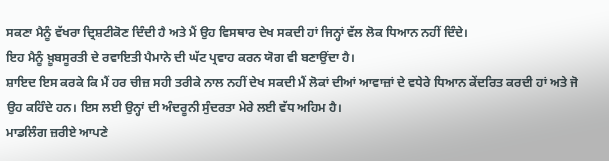ਸਕਣਾ ਮੈਨੂੰ ਵੱਖਰਾ ਦ੍ਰਿਸ਼ਟੀਕੋਣ ਦਿੰਦੀ ਹੈ ਅਤੇ ਮੈਂ ਉਹ ਵਿਸਥਾਰ ਦੇਖ ਸਕਦੀ ਹਾਂ ਜਿਨ੍ਹਾਂ ਵੱਲ ਲੋਕ ਧਿਆਨ ਨਹੀਂ ਦਿੰਦੇ।
ਇਹ ਮੈਨੂੰ ਖ਼ੂਬਸੂਰਤੀ ਦੇ ਰਵਾਇਤੀ ਪੈਮਾਨੇ ਦੀ ਘੱਟ ਪ੍ਰਵਾਹ ਕਰਨ ਯੋਗ ਵੀ ਬਣਾਉਂਦਾ ਹੈ।
ਸ਼ਾਇਦ ਇਸ ਕਰਕੇ ਕਿ ਮੈਂ ਹਰ ਚੀਜ਼ ਸਹੀ ਤਰੀਕੇ ਨਾਲ ਨਹੀਂ ਦੇਖ ਸਕਦੀ ਮੈਂ ਲੋਕਾਂ ਦੀਆਂ ਆਵਾਜ਼ਾਂ ਦੇ ਵਧੇਰੇ ਧਿਆਨ ਕੇਂਦਰਿਤ ਕਰਦੀ ਹਾਂ ਅਤੇ ਜੋ ਉਹ ਕਹਿੰਦੇ ਹਨ। ਇਸ ਲਈ ਉਨ੍ਹਾਂ ਦੀ ਅੰਦਰੂਨੀ ਸੁੰਦਰਤਾ ਮੇਰੇ ਲਈ ਵੱਧ ਅਹਿਮ ਹੈ।
ਮਾਡਲਿੰਗ ਜ਼ਰੀਏ ਆਪਣੇ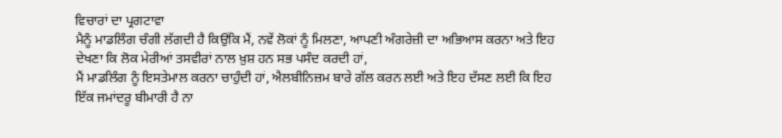ਵਿਚਾਰਾਂ ਦਾ ਪ੍ਰਗਟਾਵਾ
ਮੈਨੂੰ ਮਾਡਲਿੰਗ ਚੰਗੀ ਲੱਗਦੀ ਹੈ ਕਿਉਂਕਿ ਮੈਂ, ਨਵੇਂ ਲੋਕਾਂ ਨੂੰ ਮਿਲਣਾ, ਆਪਣੀ ਅੰਗਰੇਜ਼ੀ ਦਾ ਅਭਿਆਸ ਕਰਨਾ ਅਤੇ ਇਹ ਦੇਖਣਾ ਕਿ ਲੋਕ ਮੇਰੀਆਂ ਤਸਵੀਰਾਂ ਨਾਲ ਖ਼ੁਸ਼ ਹਨ ਸਭ ਪਸੰਦ ਕਰਦੀ ਹਾਂ,
ਮੈਂ ਮਾਡਲਿੰਗ ਨੂੰ ਇਸਤੇਮਾਲ ਕਰਨਾ ਚਾਹੁੰਦੀ ਹਾਂ, ਐਲਬੀਨਿਜ਼ਮ ਬਾਰੇ ਗੱਲ ਕਰਨ ਲਈ ਅਤੇ ਇਹ ਦੱਸਣ ਲਈ ਕਿ ਇਹ ਇੱਕ ਜਮਾਂਦਰੂ ਬੀਮਾਰੀ ਹੈ ਨਾ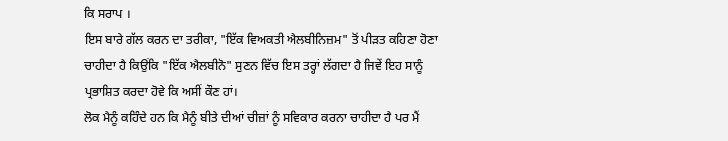ਕਿ ਸਰਾਪ ।
ਇਸ ਬਾਰੇ ਗੱਲ ਕਰਨ ਦਾ ਤਰੀਕਾ, "ਇੱਕ ਵਿਅਕਤੀ ਐਲਬੀਨਿਜ਼ਮ" ਤੋਂ ਪੀੜਤ ਕਹਿਣਾ ਹੋਣਾ ਚਾਹੀਦਾ ਹੈ ਕਿਉਂਕਿ "ਇੱਕ ਐਲਬੀਨੋ" ਸੁਣਨ ਵਿੱਚ ਇਸ ਤਰ੍ਹਾਂ ਲੱਗਦਾ ਹੈ ਜਿਵੇਂ ਇਹ ਸਾਨੂੰ ਪ੍ਰਭਾਸ਼ਿਤ ਕਰਦਾ ਹੋਵੇ ਕਿ ਅਸੀਂ ਕੌਣ ਹਾਂ।
ਲੋਕ ਮੈਨੂੰ ਕਹਿੰਦੇ ਹਨ ਕਿ ਮੈਨੂੰ ਬੀਤੇ ਦੀਆਂ ਚੀਜ਼ਾਂ ਨੂੰ ਸਵਿਕਾਰ ਕਰਨਾ ਚਾਹੀਦਾ ਹੈ ਪਰ ਮੈਂ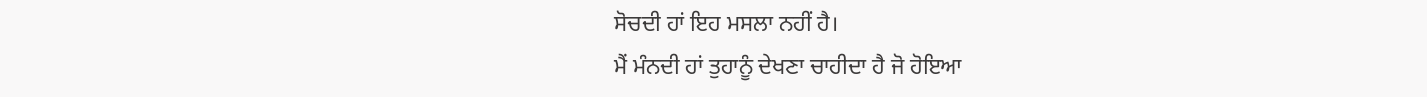ਸੋਚਦੀ ਹਾਂ ਇਹ ਮਸਲਾ ਨਹੀਂ ਹੈ।
ਮੈਂ ਮੰਨਦੀ ਹਾਂ ਤੁਹਾਨੂੰ ਦੇਖਣਾ ਚਾਹੀਦਾ ਹੈ ਜੋ ਹੋਇਆ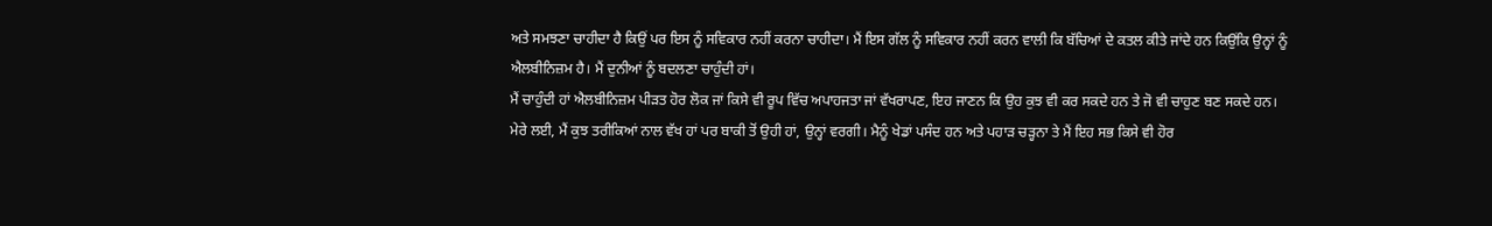ਅਤੇ ਸਮਝਣਾ ਚਾਹੀਦਾ ਹੈ ਕਿਉਂ ਪਰ ਇਸ ਨੂੰ ਸਵਿਕਾਰ ਨਹੀਂ ਕਰਨਾ ਚਾਹੀਦਾ। ਮੈਂ ਇਸ ਗੱਲ ਨੂੰ ਸਵਿਕਾਰ ਨਹੀਂ ਕਰਨ ਵਾਲੀ ਕਿ ਬੱਚਿਆਂ ਦੇ ਕਤਲ ਕੀਤੇ ਜਾਂਦੇ ਹਨ ਕਿਉਂਕਿ ਉਨ੍ਹਾਂ ਨੂੰ ਐਲਬੀਨਿਜ਼ਮ ਹੈ। ਮੈਂ ਦੁਨੀਆਂ ਨੂੰ ਬਦਲਣਾ ਚਾਹੁੰਦੀ ਹਾਂ।
ਮੈਂ ਚਾਹੁੰਦੀ ਹਾਂ ਐਲਬੀਨਿਜ਼ਮ ਪੀੜਤ ਹੋਰ ਲੋਕ ਜਾਂ ਕਿਸੇ ਵੀ ਰੂਪ ਵਿੱਚ ਅਪਾਹਜਤਾ ਜਾਂ ਵੱਖਰਾਪਣ, ਇਹ ਜਾਣਨ ਕਿ ਉਹ ਕੁਝ ਵੀ ਕਰ ਸਕਦੇ ਹਨ ਤੇ ਜੋ ਵੀ ਚਾਹੁਣ ਬਣ ਸਕਦੇ ਹਨ।
ਮੇਰੇ ਲਈ, ਮੈਂ ਕੁਝ ਤਰੀਕਿਆਂ ਨਾਲ ਵੱਖ ਹਾਂ ਪਰ ਬਾਕੀ ਤੋਂ ਉਹੀ ਹਾਂ, ਉਨ੍ਹਾਂ ਵਰਗੀ। ਮੈਨੂੰ ਖੇਡਾਂ ਪਸੰਦ ਹਨ ਅਤੇ ਪਹਾੜ ਚੜ੍ਹਨਾ ਤੇ ਮੈਂ ਇਹ ਸਭ ਕਿਸੇ ਵੀ ਹੋਰ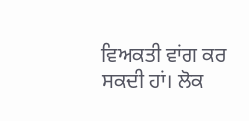ਵਿਅਕਤੀ ਵਾਂਗ ਕਰ ਸਕਦੀ ਹਾਂ। ਲੋਕ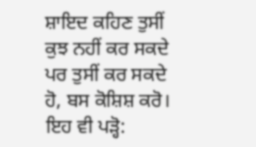ਸ਼ਾਇਦ ਕਹਿਣ ਤੁਸੀਂ ਕੁਝ ਨਹੀਂ ਕਰ ਸਕਦੇ ਪਰ ਤੁਸੀਂ ਕਰ ਸਕਦੇ ਹੋ, ਬਸ ਕੋਸ਼ਿਸ਼ ਕਰੋ।
ਇਹ ਵੀ ਪੜ੍ਹੋ: